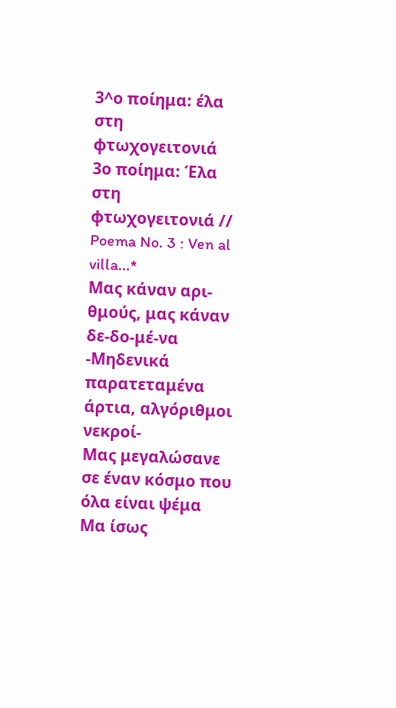3^ο ποίημα: έλα στη φτωχογειτονιά
3ο ποίημα: Έλα στη φτωχογειτονιά //
Poema No. 3 : Ven al villa...*
Μας κάναν αρι-θμούς, μας κάναν δε-δο-μέ-να
-Μηδενικά παρατεταμένα άρτια, αλγόριθμοι νεκροί-
Μας μεγαλώσανε σε έναν κόσμο που όλα είναι ψέμα
Μα ίσως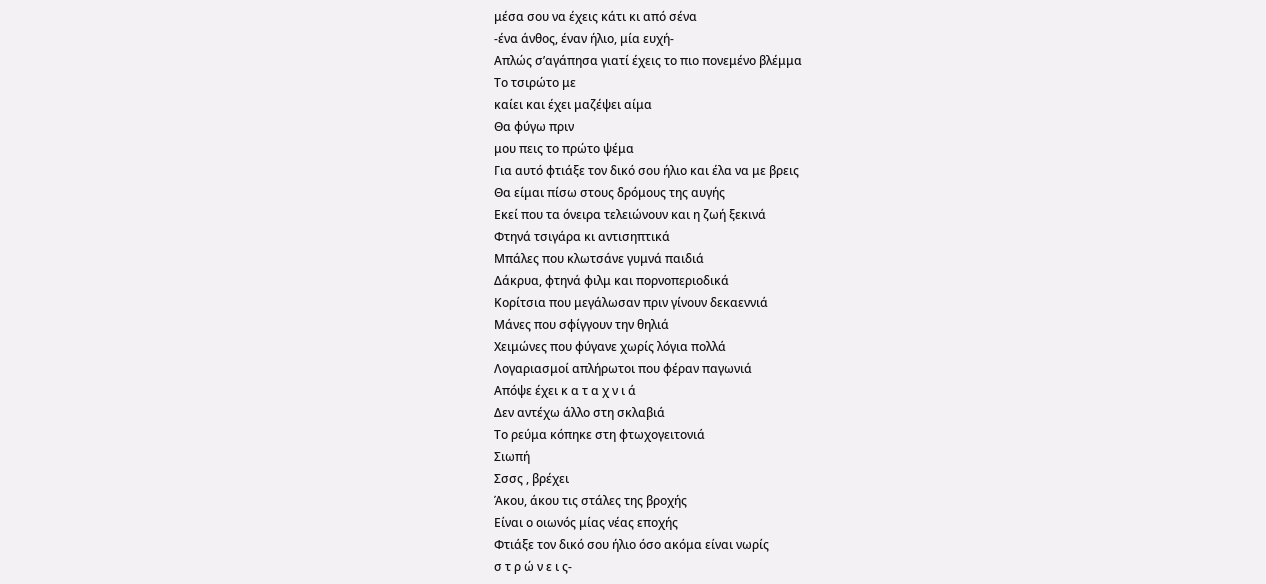μέσα σου να έχεις κάτι κι από σένα
-ένα άνθος, έναν ήλιο, μία ευχή-
Απλώς σ’αγάπησα γιατί έχεις το πιο πονεμένο βλέμμα
Το τσιρώτο με
καίει και έχει μαζέψει αίμα
Θα φύγω πριν
μου πεις το πρώτο ψέμα
Για αυτό φτιάξε τον δικό σου ήλιο και έλα να με βρεις
Θα είμαι πίσω στους δρόμους της αυγής
Εκεί που τα όνειρα τελειώνουν και η ζωή ξεκινά
Φτηνά τσιγάρα κι αντισηπτικά
Μπάλες που κλωτσάνε γυμνά παιδιά
Δάκρυα, φτηνά φιλμ και πορνοπεριοδικά
Κορίτσια που μεγάλωσαν πριν γίνουν δεκαεννιά
Μάνες που σφίγγουν την θηλιά
Χειμώνες που φύγανε χωρίς λόγια πολλά
Λογαριασμοί απλήρωτοι που φέραν παγωνιά
Απόψε έχει κ α τ α χ ν ι ά
Δεν αντέχω άλλο στη σκλαβιά
Το ρεύμα κόπηκε στη φτωχογειτονιά
Σιωπή
Σσσς , βρέχει
Άκου, άκου τις στάλες της βροχής
Είναι ο οιωνός μίας νέας εποχής
Φτιάξε τον δικό σου ήλιο όσο ακόμα είναι νωρίς
σ τ ρ ώ ν ε ι ς-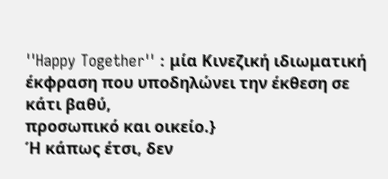''Happy Together'' : μία Κινεζική ιδιωματική έκφραση που υποδηλώνει την έκθεση σε κάτι βαθύ,
προσωπικό και οικείο.}
Ή κάπως έτσι, δεν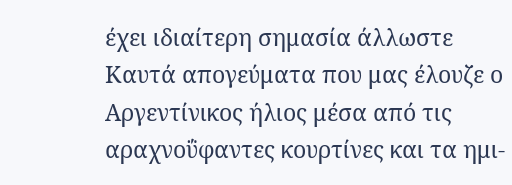έχει ιδιαίτερη σημασία άλλωστε
Καυτά απογεύματα που μας έλουζε ο Αργεντίνικος ήλιος μέσα από τις αραχνοΰφαντες κουρτίνες και τα ημι-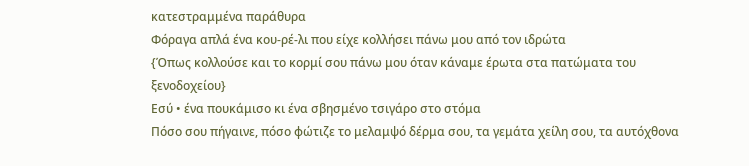κατεστραμμένα παράθυρα
Φόραγα απλά ένα κου-ρέ-λι που είχε κολλήσει πάνω μου από τον ιδρώτα
{Όπως κολλούσε και το κορμί σου πάνω μου όταν κάναμε έρωτα στα πατώματα του ξενοδοχείου}
Εσύ • ένα πουκάμισο κι ένα σβησμένο τσιγάρο στο στόμα
Πόσο σου πήγαινε, πόσο φώτιζε το μελαμψό δέρμα σου, τα γεμάτα χείλη σου, τα αυτόχθονα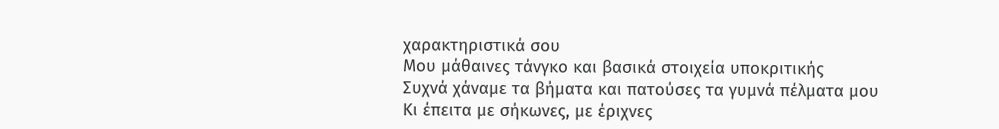χαρακτηριστικά σου
Μου μάθαινες τάνγκο και βασικά στοιχεία υποκριτικής
Συχνά χάναμε τα βήματα και πατούσες τα γυμνά πέλματα μου
Κι έπειτα με σήκωνες, με έριχνες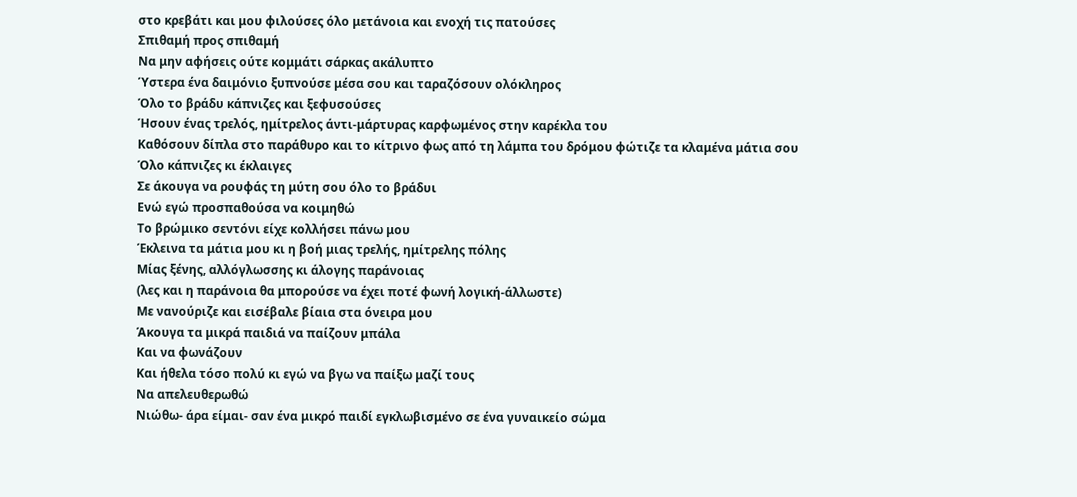στο κρεβάτι και μου φιλούσες όλο μετάνοια και ενοχή τις πατούσες
Σπιθαμή προς σπιθαμή
Να μην αφήσεις ούτε κομμάτι σάρκας ακάλυπτο
Ύστερα ένα δαιμόνιο ξυπνούσε μέσα σου και ταραζόσουν ολόκληρος
Όλο το βράδυ κάπνιζες και ξεφυσούσες
Ήσουν ένας τρελός, ημίτρελος άντι-μάρτυρας καρφωμένος στην καρέκλα του
Καθόσουν δίπλα στο παράθυρο και το κίτρινο φως από τη λάμπα του δρόμου φώτιζε τα κλαμένα μάτια σου
Όλο κάπνιζες κι έκλαιγες
Σε άκουγα να ρουφάς τη μύτη σου όλο το βράδυι
Ενώ εγώ προσπαθούσα να κοιμηθώ
Το βρώμικο σεντόνι είχε κολλήσει πάνω μου
Έκλεινα τα μάτια μου κι η βοή μιας τρελής, ημίτρελης πόλης
Μίας ξένης, αλλόγλωσσης κι άλογης παράνοιας
(λες και η παράνοια θα μπορούσε να έχει ποτέ φωνή λογική-άλλωστε)
Με νανούριζε και εισέβαλε βίαια στα όνειρα μου
Άκουγα τα μικρά παιδιά να παίζουν μπάλα
Και να φωνάζουν
Και ήθελα τόσο πολύ κι εγώ να βγω να παίξω μαζί τους
Να απελευθερωθώ
Νιώθω- άρα είμαι- σαν ένα μικρό παιδί εγκλωβισμένο σε ένα γυναικείο σώμα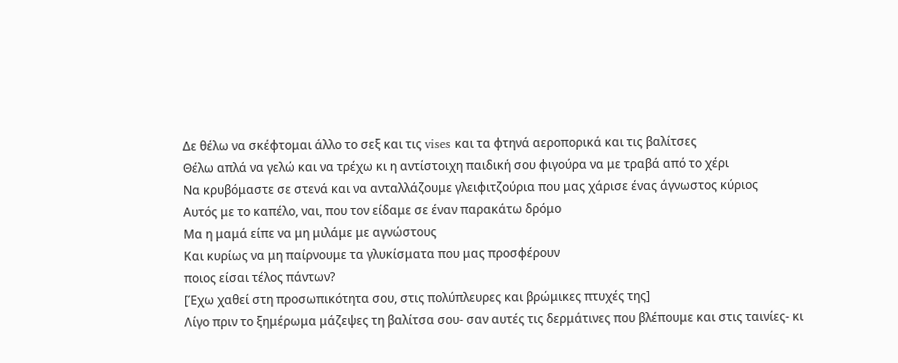Δε θέλω να σκέφτομαι άλλο το σεξ και τις vises και τα φτηνά αεροπορικά και τις βαλίτσες
Θέλω απλά να γελώ και να τρέχω κι η αντίστοιχη παιδική σου φιγούρα να με τραβά από το χέρι
Να κρυβόμαστε σε στενά και να ανταλλάζουμε γλειφιτζούρια που μας χάρισε ένας άγνωστος κύριος
Αυτός με το καπέλο, ναι, που τον είδαμε σε έναν παρακάτω δρόμο
Μα η μαμά είπε να μη μιλάμε με αγνώστους
Και κυρίως να μη παίρνουμε τα γλυκίσματα που μας προσφέρουν
ποιος είσαι τέλος πάντων?
[Έχω χαθεί στη προσωπικότητα σου, στις πολύπλευρες και βρώμικες πτυχές της]
Λίγο πριν το ξημέρωμα μάζεψες τη βαλίτσα σου- σαν αυτές τις δερμάτινες που βλέπουμε και στις ταινίες- κι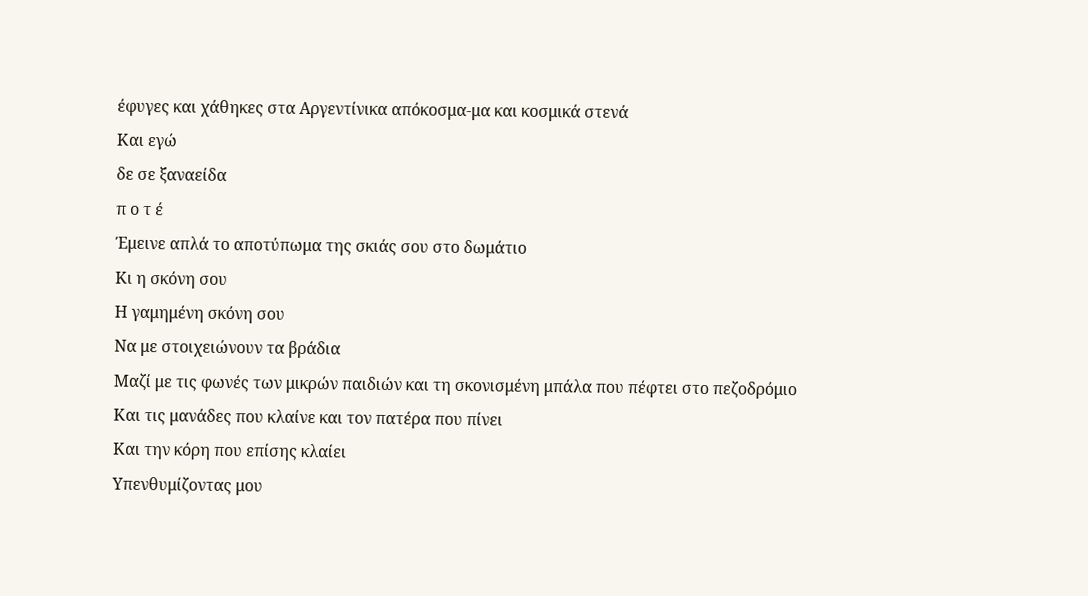έφυγες και χάθηκες στα Αργεντίνικα απόκοσμα-μα και κοσμικά στενά
Και εγώ
δε σε ξαναείδα
π ο τ έ
Έμεινε απλά το αποτύπωμα της σκιάς σου στο δωμάτιο
Κι η σκόνη σου
Η γαμημένη σκόνη σου
Να με στοιχειώνουν τα βράδια
Μαζί με τις φωνές των μικρών παιδιών και τη σκονισμένη μπάλα που πέφτει στο πεζοδρόμιο
Και τις μανάδες που κλαίνε και τον πατέρα που πίνει
Και την κόρη που επίσης κλαίει
Υπενθυμίζοντας μου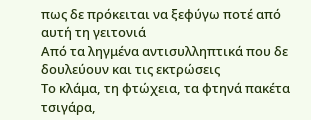πως δε πρόκειται να ξεφύγω ποτέ από αυτή τη γειτονιά
Από τα ληγμένα αντισυλληπτικά που δε δουλεύουν και τις εκτρώσεις
Το κλάμα, τη φτώχεια, τα φτηνά πακέτα τσιγάρα,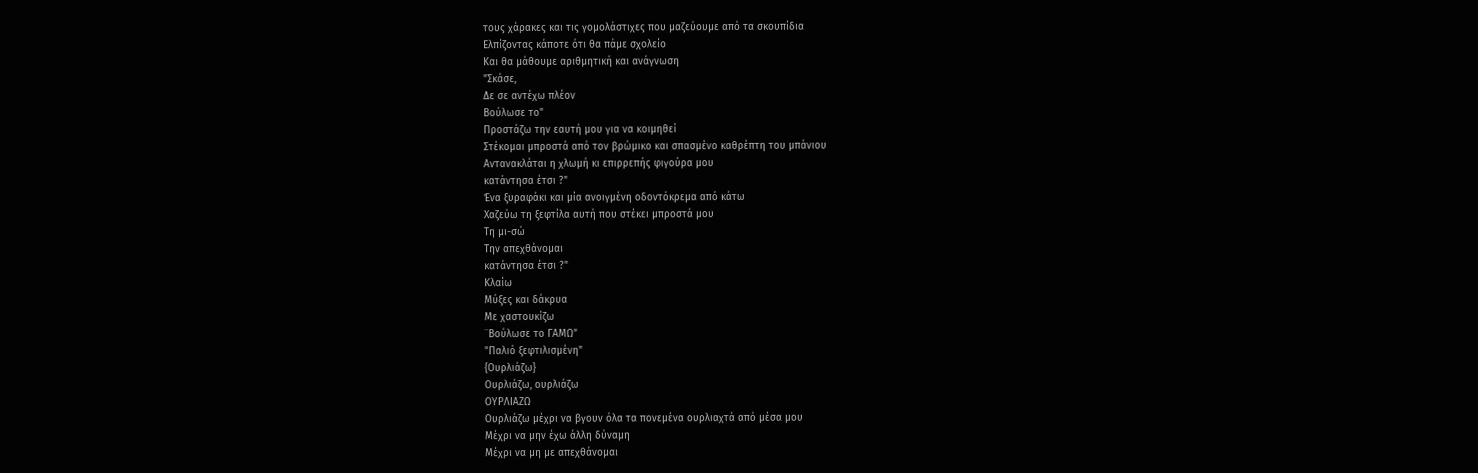τους χάρακες και τις γομολάστιχες που μαζεύουμε από τα σκουπίδια
Ελπίζοντας κάποτε ότι θα πάμε σχολείο
Και θα μάθουμε αριθμητική και ανάγνωση
"Σκάσε,
Δε σε αντέχω πλέον
Βούλωσε το"
Προστάζω την εαυτή μου για να κοιμηθεί
Στέκομαι μπροστά από τον βρώμικο και σπασμένο καθρέπτη του μπάνιου
Αντανακλάται η χλωμή κι επιρρεπής φιγούρα μου
κατάντησα έτσι ?"
Ένα ξυραφάκι και μία ανοιγμένη οδοντόκρεμα από κάτω
Χαζεύω τη ξεφτίλα αυτή που στέκει μπροστά μου
Τη μι-σώ
Την απεχθάνομαι
κατάντησα έτσι ?"
Κλαίω
Μύξες και δάκρυα
Με χαστουκίζω
¨Βούλωσε το ΓΑΜΩ"
"Παλιό ξεφτιλισμένη"
{Ουρλιάζω}
Ουρλιάζω, ουρλιάζω
ΟΥΡΛΙΑΖΩ
Ουρλιάζω μέχρι να βγουν όλα τα πονεμένα ουρλιαχτά από μέσα μου
Μέχρι να μην έχω άλλη δύναμη
Μέχρι να μη με απεχθάνομαι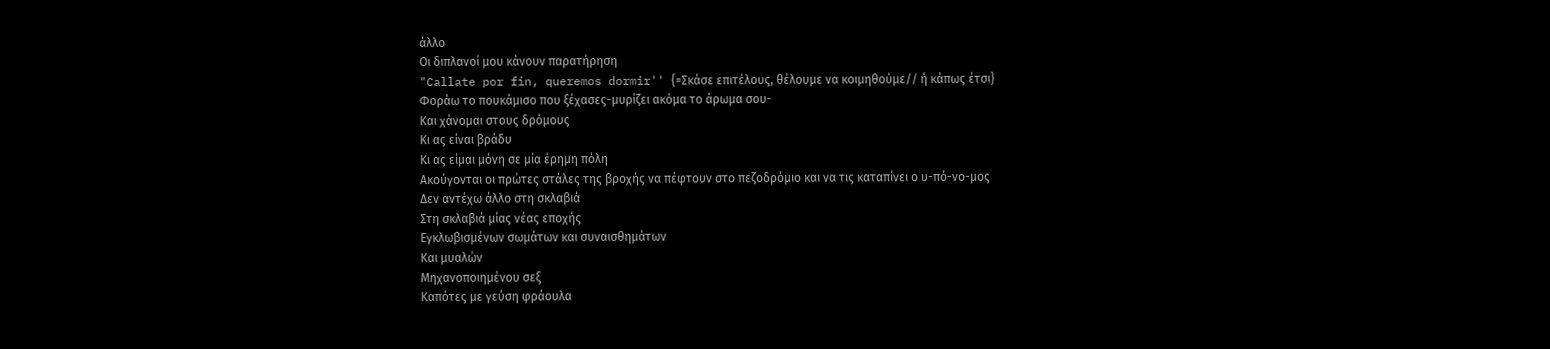άλλο
Οι διπλανοί μου κάνουν παρατήρηση
"Callate por fin, queremos dormir'' {=Σκάσε επιτέλους, θέλουμε να κοιμηθούμε// ή κάπως έτσι}
Φοράω το πουκάμισο που ξέχασες-μυρίζει ακόμα το άρωμα σου-
Και χάνομαι στους δρόμους
Κι ας είναι βράδυ
Κι ας είμαι μόνη σε μία έρημη πόλη
Ακούγονται οι πρώτες στάλες της βροχής να πέφτουν στο πεζοδρόμιο και να τις καταπίνει ο υ-πό-νο-μος
Δεν αντέχω άλλο στη σκλαβιά
Στη σκλαβιά μίας νέας εποχής
Εγκλωβισμένων σωμάτων και συναισθημάτων
Και μυαλών
Μηχανοποιημένου σεξ
Καπότες με γεύση φράουλα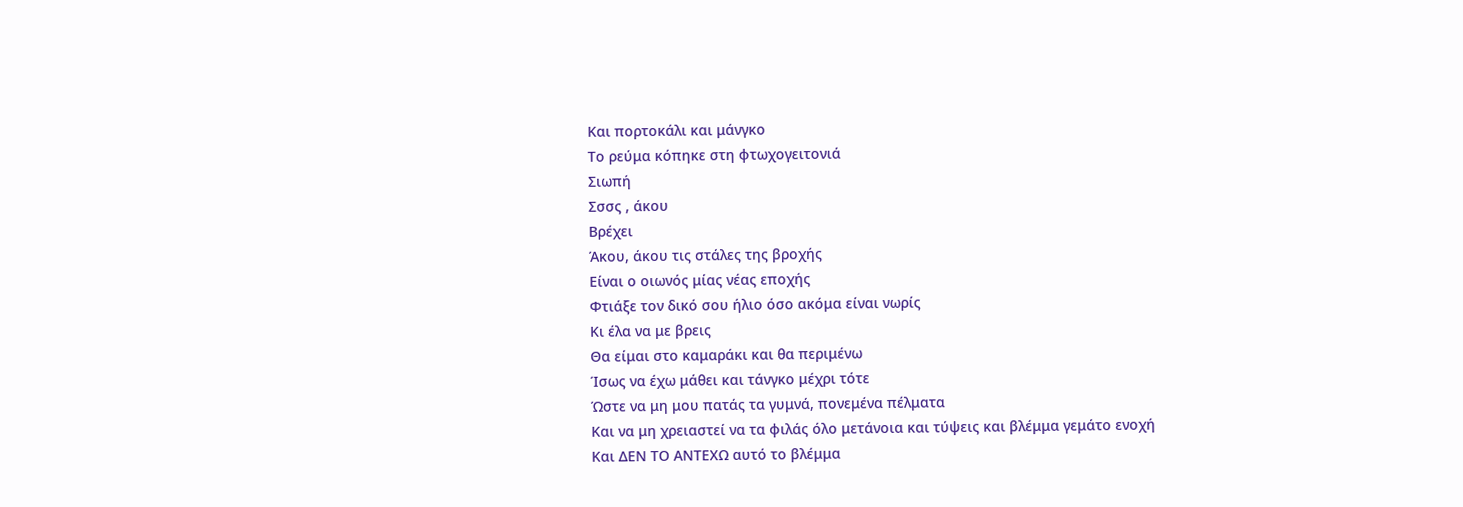Και πορτοκάλι και μάνγκο
Το ρεύμα κόπηκε στη φτωχογειτονιά
Σιωπή
Σσσς , άκου
Βρέχει
Άκου, άκου τις στάλες της βροχής
Είναι ο οιωνός μίας νέας εποχής
Φτιάξε τον δικό σου ήλιο όσο ακόμα είναι νωρίς
Κι έλα να με βρεις
Θα είμαι στο καμαράκι και θα περιμένω
Ίσως να έχω μάθει και τάνγκο μέχρι τότε
Ώστε να μη μου πατάς τα γυμνά, πονεμένα πέλματα
Και να μη χρειαστεί να τα φιλάς όλο μετάνοια και τύψεις και βλέμμα γεμάτο ενοχή
Και ΔΕΝ ΤΟ ΑΝΤΕΧΩ αυτό το βλέμμα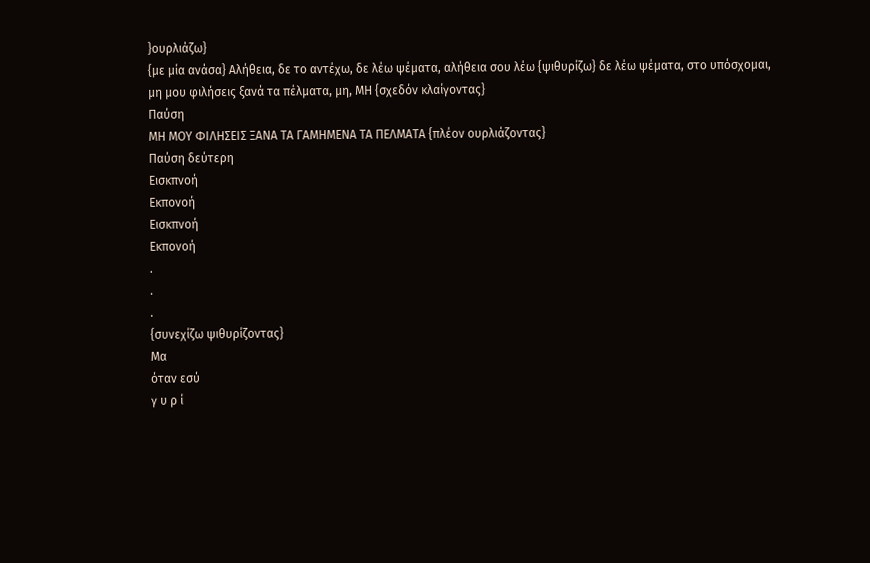}ουρλιάζω}
{με μία ανάσα} Αλήθεια, δε το αντέχω, δε λέω ψέματα, αλήθεια σου λέω {ψιθυρίζω} δε λέω ψέματα, στο υπόσχομαι, μη μου φιλήσεις ξανά τα πέλματα, μη, ΜΗ {σχεδόν κλαίγοντας}
Παύση
ΜΗ ΜΟΥ ΦΙΛΗΣΕΙΣ ΞΑΝΑ ΤΑ ΓΑΜΗΜΕΝΑ ΤΑ ΠΕΛΜΑΤΑ {πλέον ουρλιάζοντας}
Παύση δεύτερη
Εισκπνοή
Εκπονοή
Εισκπνοή
Εκπονοή
.
.
.
{συνεχίζω ψιθυρίζοντας}
Μα
όταν εσύ
γ υ ρ ί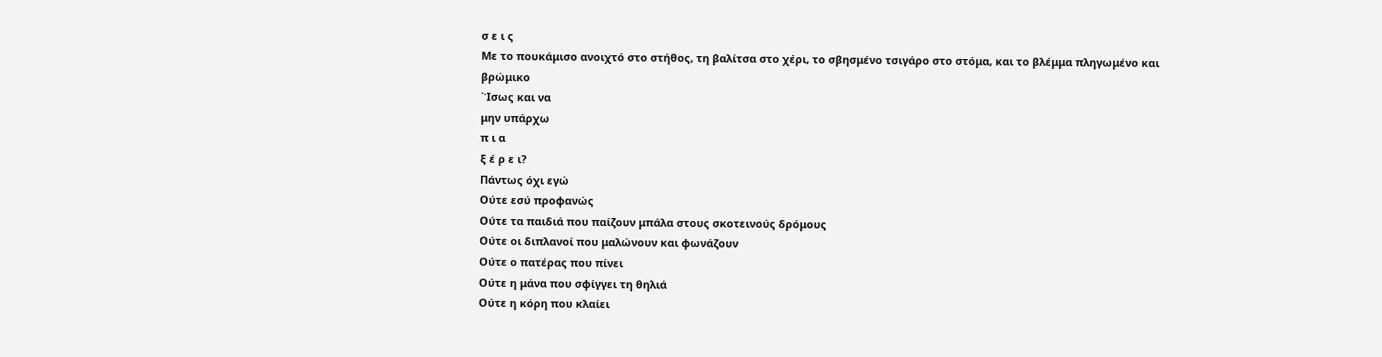σ ε ι ς
Με το πουκάμισο ανοιχτό στο στήθος, τη βαλίτσα στο χέρι, το σβησμένο τσιγάρο στο στόμα, και το βλέμμα πληγωμένο και βρώμικο
΄Ίσως και να
μην υπάρχω
π ι α
ξ έ ρ ε ι?
Πάντως όχι εγώ
Ούτε εσύ προφανώς
Ούτε τα παιδιά που παίζουν μπάλα στους σκοτεινούς δρόμους
Ούτε οι διπλανοί που μαλώνουν και φωνάζουν
Ούτε ο πατέρας που πίνει
Ούτε η μάνα που σφίγγει τη θηλιά
Ούτε η κόρη που κλαίει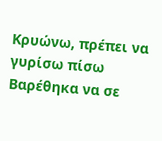Κρυώνω, πρέπει να γυρίσω πίσω
Βαρέθηκα να σε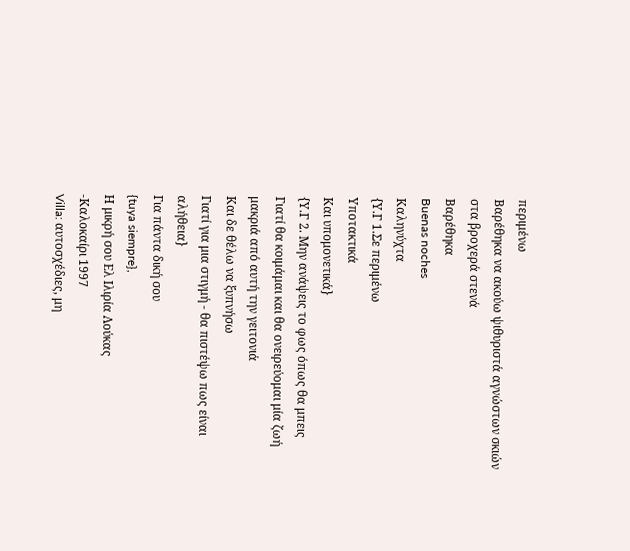περιμένω
Βαρέθηκα να ακούω ψιθυριστά αγνώστων σκιών στα βροχερά στενά
Βαρέθηκα
Buenas noches
Καληνύχτα
{Υ.Γ 1.Σε περιμένω
Υποτακτικά
Και υπομονετικά}
{Υ.Γ 2. Μην ανάψεις το φως όπως θα μπεις
Γιατί θα κοιμάμαι και θα ονειρεύομαι μία ζωή μακριά από αυτή την γειτονιά
Και δε θέλω να ξυπνήσω
Γιατί για μια στιγμή - θα πιστέψω πως είναι αλήθεια}
Για πάντα δική σου
{tuya siempre},
Η μικρή σου Ελ Ιλιρία Λούκας
-Καλοκαίρι 1997
Villa: αυτοσχέδιες, μη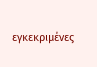εγκεκριμένες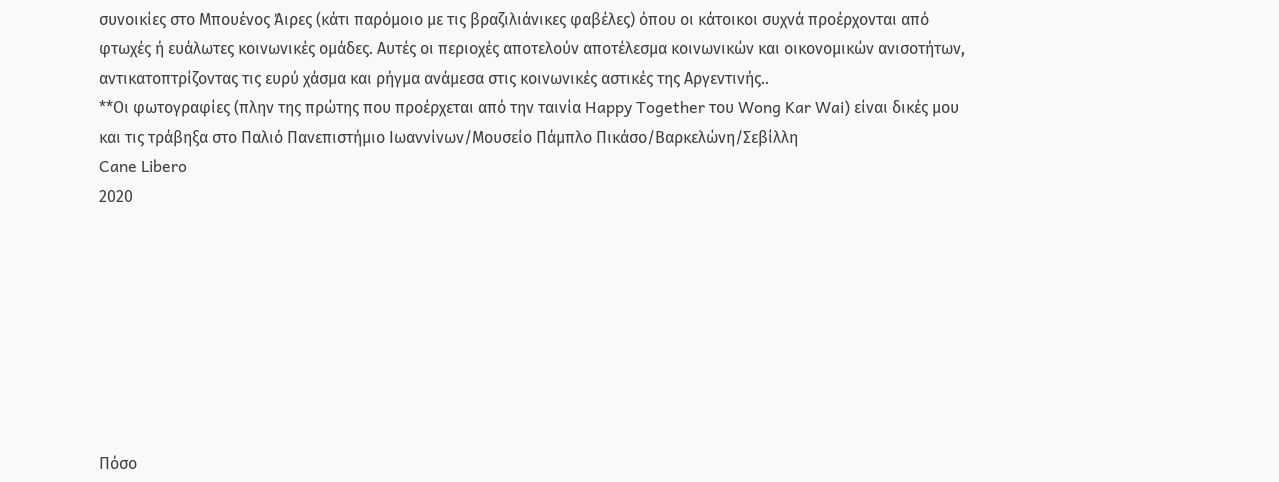συνοικίες στο Μπουένος Άιρες (κάτι παρόμοιο με τις βραζιλιάνικες φαβέλες) όπου οι κάτοικοι συχνά προέρχονται από φτωχές ή ευάλωτες κοινωνικές ομάδες. Αυτές οι περιοχές αποτελούν αποτέλεσμα κοινωνικών και οικονομικών ανισοτήτων, αντικατοπτρίζοντας τις ευρύ χάσμα και ρήγμα ανάμεσα στις κοινωνικές αστικές της Αργεντινής..
**Οι φωτογραφίες (πλην της πρώτης που προέρχεται από την ταινία Happy Together του Wong Kar Wai) είναι δικές μου και τις τράβηξα στο Παλιό Πανεπιστήμιο Ιωαννίνων/Μουσείο Πάμπλο Πικάσο/Βαρκελώνη/Σεβίλλη
Cane Libero
2020








Πόσο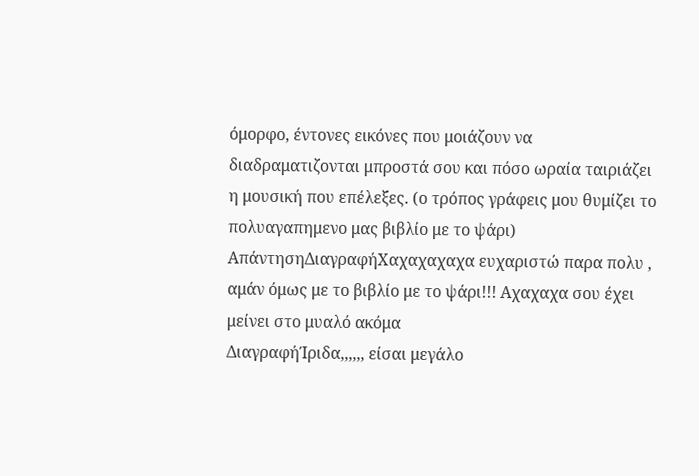όμορφο, έντονες εικόνες που μοιάζουν να διαδραματιζονται μπροστά σου και πόσο ωραία ταιριάζει η μουσική που επέλεξες. (ο τρόπος γράφεις μου θυμίζει το πολυαγαπημενο μας βιβλίο με το ψάρι)
ΑπάντησηΔιαγραφήΧαχαχαχαχα ευχαριστώ παρα πολυ , αμάν όμως με το βιβλίο με το ψάρι!!! Αχαχαχα σου έχει μείνει στο μυαλό ακόμα
ΔιαγραφήΊριδα,,,,,, είσαι μεγάλο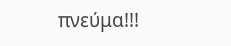πνεύμα!!!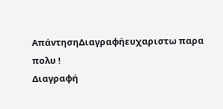ΑπάντησηΔιαγραφήευχαριστω παρα πολυ !
Διαγραφή